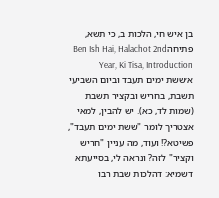בן איש חי, הלכות ב, כי תשא, פתיחהBen Ish Hai, Halachot 2nd Year, Ki Tisa, Introduction
א׳ששת ימים תעבד וביום השביעי תשבת, בחריש ובקציר תשבת (שמות לד, כא). יש להבין, למאי אצטריך לומר "ששת ימים תעבד", פשיטא?! ועוד, מה עניין "חריש וקציר" לזה? ונראה לי, בסייעתא דשמיא: דהלכות שבת רבו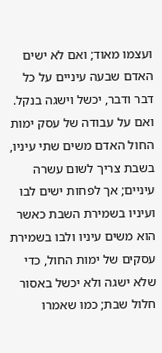ועצמו מאוד; ואם לא ישים האדם שבעה עיניים על כל דבר ודבר, יכשל וישגה בנקל. ואם על עבודה של עסק ימות החול האדם משים שתי עיניו, בשבת צריך לשום עשרה עיניים; אך לפחות ישים לבו ועיניו בשמירת השבת כאשר הוא משים עיניו ולבו בשמירת עסקים של ימות החול, כדי שלא ישגה ולא יכשל באסור חלול שבת; כמו שאמרו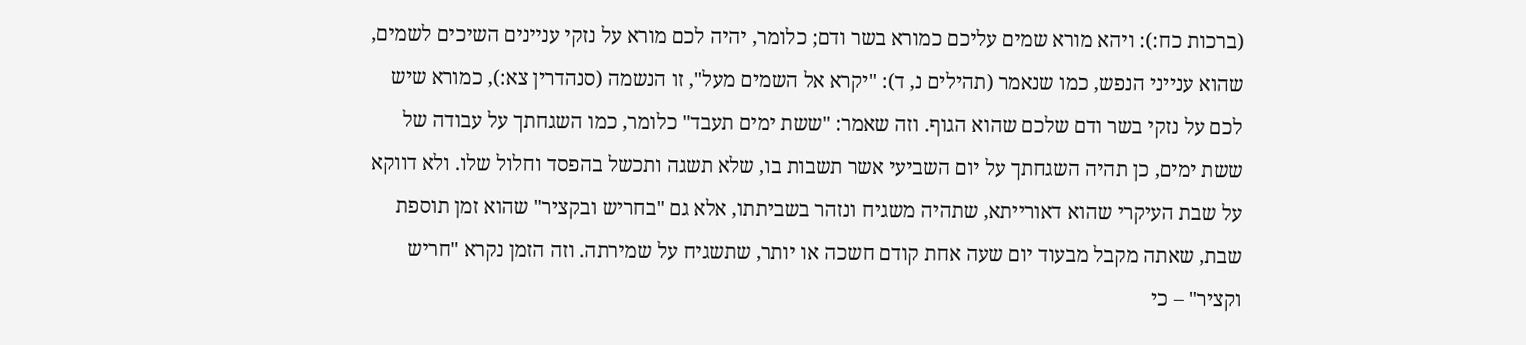(ברכות כח:): ויהא מורא שמים עליכם כמורא בשר ודם; כלומר, יהיה לכם מורא על נזקי עניינים השיכים לשמים, שהוא ענייני הנפש, כמו שנאמר (תהילים נ, ד): "יקרא אל השמים מעל", זו הנשמה (סנהדרין צא:), כמורא שיש לכם על נזקי בשר ודם שלכם שהוא הגוף. וזה שאמר: "ששת ימים תעבד" כלומר, כמו השגחתך על עבודה של ששת ימים, כן תהיה השגחתך על יום השביעי אשר תשבות בו, שלא תשגה ותכשל בהפסד וחלול שלו. ולא דווקא על שבת העיקרי שהוא דאורייתא, שתהיה משגיח ונזהר בשביתתו, אלא גם "בחריש ובקציר" שהוא זמן תוספת שבת, שאתה מקבל מבעוד יום שעה אחת קודם חשכה או יותר, שתשגיח על שמירתה. וזה הזמן נקרא "חריש וקציר" – כי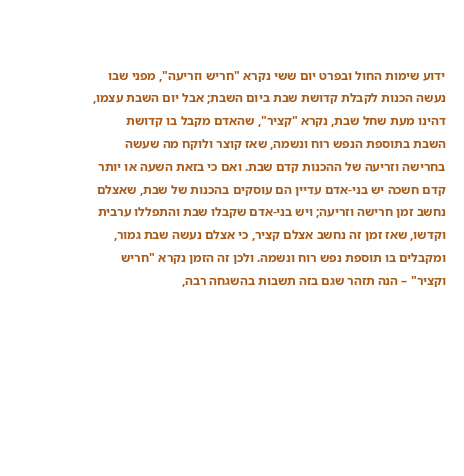ידוע שימות החול ובפרט יום ששי נקרא "חריש וזריעה", מפני שבו נעשה הכנות לקבלת קדושת שבת ביום השבת; אבל יום השבת עצמו, דהינו מעת שחל שבת, נקרא "קציר", שהאדם מקבל בו קדושת השבת בתוספת הנפש רוח ונשמה, שאז קוצר ולוקח מה שעשה בחרישה וזריעה של ההכנות קדם שבת. ואם כי בזאת השעה או יותר קדם חשכה יש בני-אדם עדיין הם עוסקים בהכנות של שבת, שאצלם נחשב זמן חרישה וזריעה; ויש בני-אדם שקבלו שבת והתפללו ערבית וקדשו, שאז זמן זה נחשב אצלם קציר, כי אצלם נעשה שבת גמור, ומקבלים בו תוספת נפש רוח ונשמה. ולכן זה הזמן נקרא "חריש וקציר" – הנה תזהר שגם בזה תשבות בהשגחה רבה,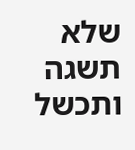שלא תשגה ותכשל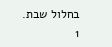בחלול שבת.
1